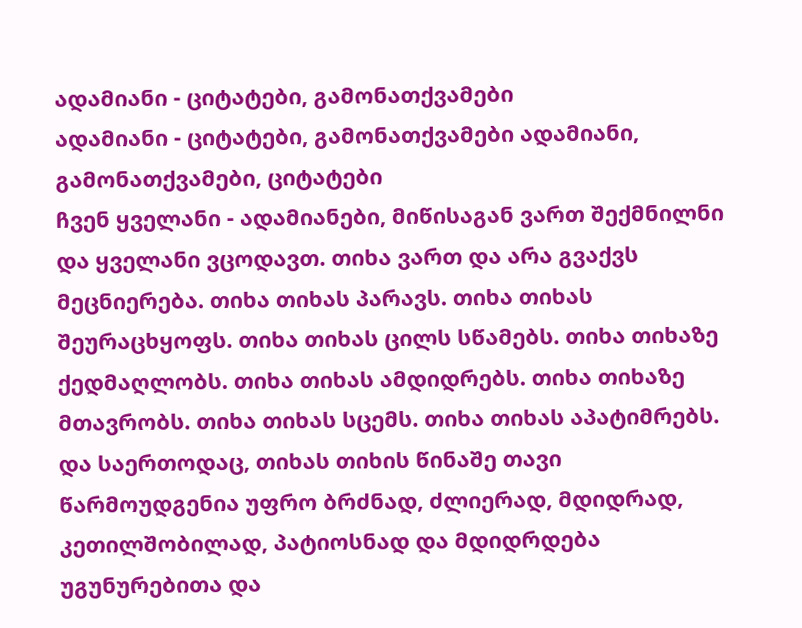ადამიანი - ციტატები, გამონათქვამები
ადამიანი - ციტატები, გამონათქვამები ადამიანი, გამონათქვამები, ციტატები
ჩვენ ყველანი - ადამიანები, მიწისაგან ვართ შექმნილნი და ყველანი ვცოდავთ. თიხა ვართ და არა გვაქვს მეცნიერება. თიხა თიხას პარავს. თიხა თიხას შეურაცხყოფს. თიხა თიხას ცილს სწამებს. თიხა თიხაზე ქედმაღლობს. თიხა თიხას ამდიდრებს. თიხა თიხაზე მთავრობს. თიხა თიხას სცემს. თიხა თიხას აპატიმრებს. და საერთოდაც, თიხას თიხის წინაშე თავი წარმოუდგენია უფრო ბრძნად, ძლიერად, მდიდრად, კეთილშობილად, პატიოსნად და მდიდრდება უგუნურებითა და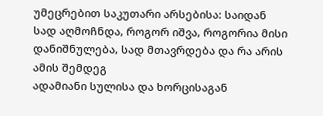უმეცრებით საკუთარი არსებისა: საიდან სად აღმოჩნდა, როგორ იშვა, როგორია მისი დანიშნულება, სად მთავრდება და რა არის ამის შემდეგ
ადამიანი სულისა და ხორცისაგან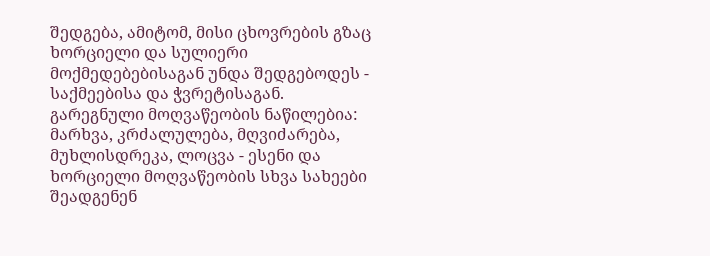შედგება, ამიტომ, მისი ცხოვრების გზაც ხორციელი და სულიერი მოქმედებებისაგან უნდა შედგებოდეს - საქმეებისა და ჭვრეტისაგან. გარეგნული მოღვაწეობის ნაწილებია: მარხვა, კრძალულება, მღვიძარება, მუხლისდრეკა, ლოცვა - ესენი და ხორციელი მოღვაწეობის სხვა სახეები შეადგენენ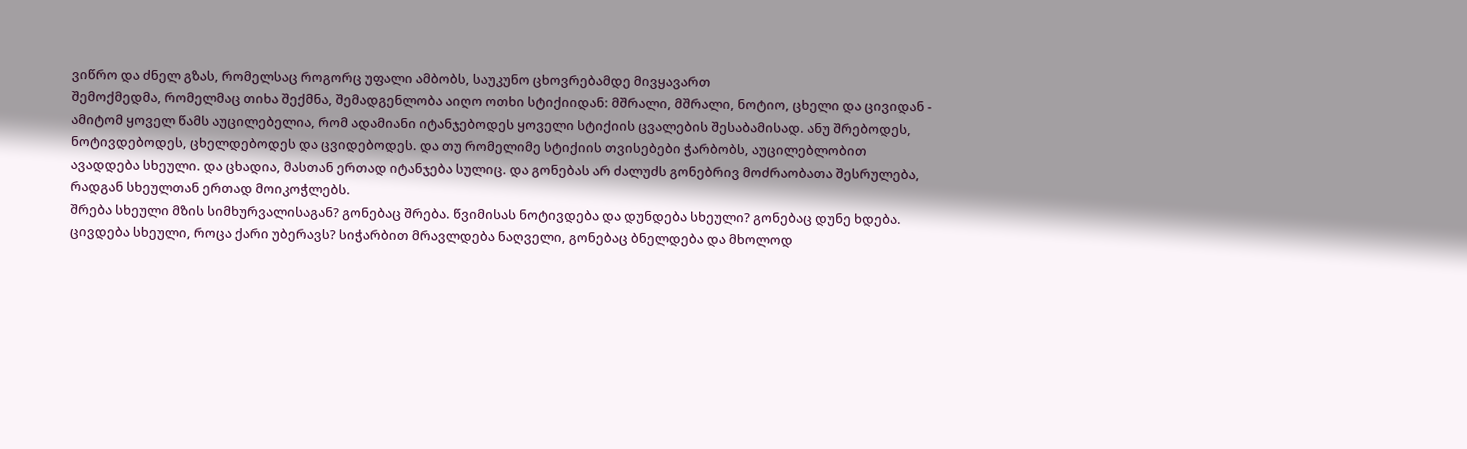ვიწრო და ძნელ გზას, რომელსაც როგორც უფალი ამბობს, საუკუნო ცხოვრებამდე მივყავართ
შემოქმედმა, რომელმაც თიხა შექმნა, შემადგენლობა აიღო ოთხი სტიქიიდან: მშრალი, მშრალი, ნოტიო, ცხელი და ცივიდან - ამიტომ ყოველ წამს აუცილებელია, რომ ადამიანი იტანჯებოდეს ყოველი სტიქიის ცვალების შესაბამისად. ანუ შრებოდეს, ნოტივდებოდეს, ცხელდებოდეს და ცვიდებოდეს. და თუ რომელიმე სტიქიის თვისებები ჭარბობს, აუცილებლობით ავადდება სხეული. და ცხადია, მასთან ერთად იტანჯება სულიც. და გონებას არ ძალუძს გონებრივ მოძრაობათა შესრულება, რადგან სხეულთან ერთად მოიკოჭლებს.
შრება სხეული მზის სიმხურვალისაგან? გონებაც შრება. წვიმისას ნოტივდება და დუნდება სხეული? გონებაც დუნე ხდება. ცივდება სხეული, როცა ქარი უბერავს? სიჭარბით მრავლდება ნაღველი, გონებაც ბნელდება და მხოლოდ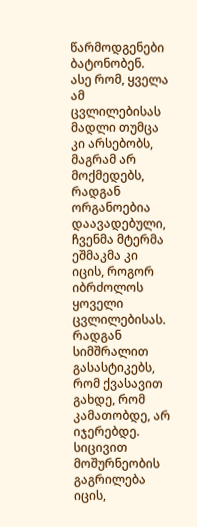წარმოდგენები ბატონობენ.
ასე რომ, ყველა ამ ცვლილებისას მადლი თუმცა კი არსებობს, მაგრამ არ მოქმედებს, რადგან ორგანოებია დაავადებული, ჩვენმა მტერმა ეშმაკმა კი იცის, როგორ იბრძოლოს ყოველი ცვლილებისას. რადგან სიმშრალით გასასტიკებს, რომ ქვასავით გახდე, რომ კამათობდე, არ იჯერებდე. სიცივით მოშურნეობის გაგრილება იცის,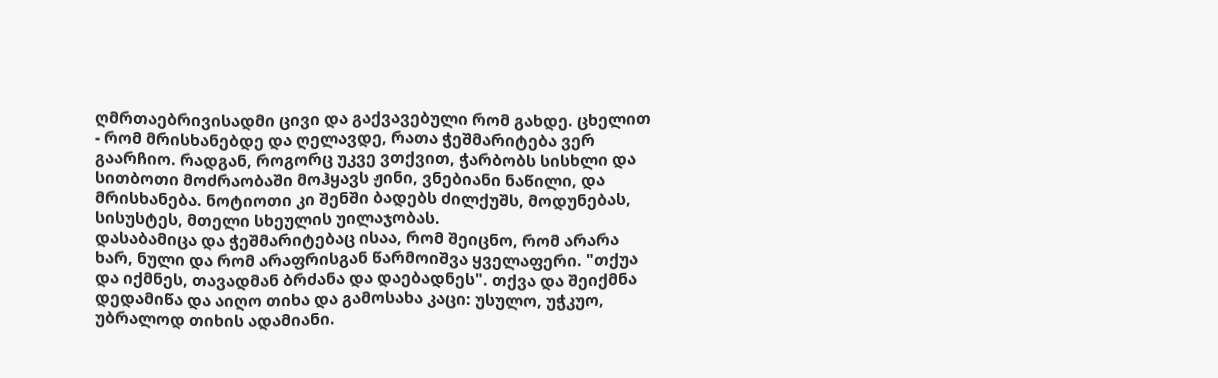ღმრთაებრივისადმი ცივი და გაქვავებული რომ გახდე. ცხელით - რომ მრისხანებდე და ღელავდე, რათა ჭეშმარიტება ვერ გაარჩიო. რადგან, როგორც უკვე ვთქვით, ჭარბობს სისხლი და სითბოთი მოძრაობაში მოჰყავს ჟინი, ვნებიანი ნაწილი, და მრისხანება. ნოტიოთი კი შენში ბადებს ძილქუშს, მოდუნებას, სისუსტეს, მთელი სხეულის უილაჯობას.
დასაბამიცა და ჭეშმარიტებაც ისაა, რომ შეიცნო, რომ არარა ხარ, ნული და რომ არაფრისგან წარმოიშვა ყველაფერი. "თქუა და იქმნეს, თავადმან ბრძანა და დაებადნეს". თქვა და შეიქმნა დედამიწა და აიღო თიხა და გამოსახა კაცი: უსულო, უჭკუო, უბრალოდ თიხის ადამიანი.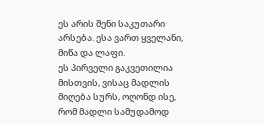ეს არის შენი საკუთარი არსება. ესა ვართ ყველანი, მიწა და ლაფი.
ეს პირველი გაკვეთილია მისთვის, ვისაც მადლის მიღება სურს, ოღონდ ისე, რომ მადლი სამუდამოდ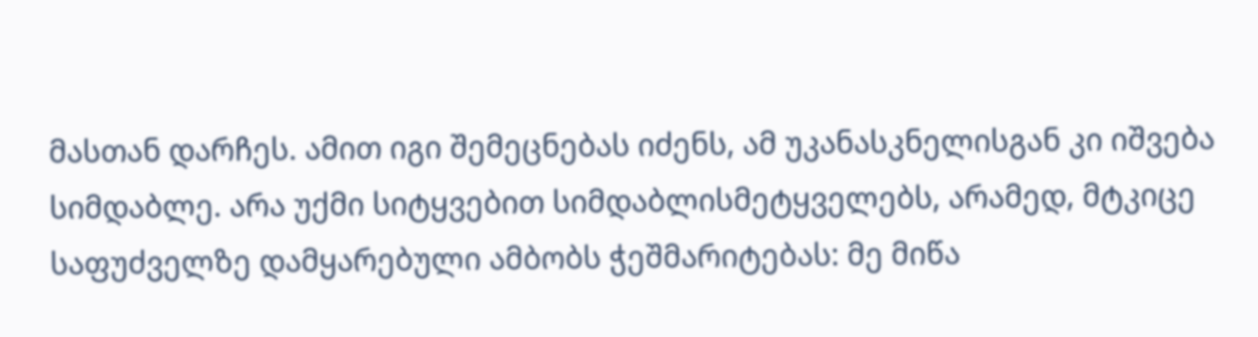მასთან დარჩეს. ამით იგი შემეცნებას იძენს, ამ უკანასკნელისგან კი იშვება სიმდაბლე. არა უქმი სიტყვებით სიმდაბლისმეტყველებს, არამედ, მტკიცე საფუძველზე დამყარებული ამბობს ჭეშმარიტებას: მე მიწა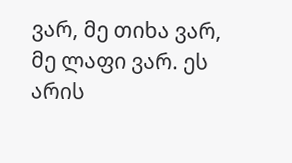ვარ, მე თიხა ვარ, მე ლაფი ვარ. ეს არის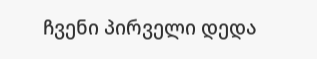ჩვენი პირველი დედა